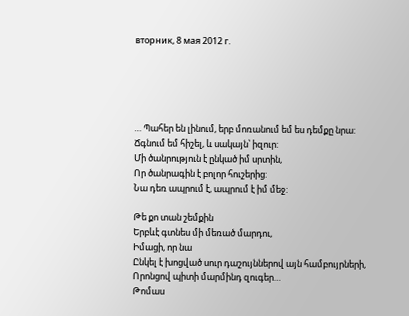вторник, 8 мая 2012 г.





… Պահեր են լինում, երբ մոռանում եմ ես դեմքը նրա:
Ճգնում եմ հիշել, և սակայն՝ իզուր:
Մի ծանրություն է ընկած իմ սրտին,
Որ ծանրագին է բոլոր հուշերից:
Նա դեռ ապրում է, ապրում է իմ մեջ:

Թե քո տան շեմքին
Երբևէ գտնես մի մեռած մարդու,
Իմացի, որ նա
Ընկել է խոցված սուր դաշույններով այն համբույրների,
Որոնցով պիտի մարմինդ զուգեր…
Թոմաս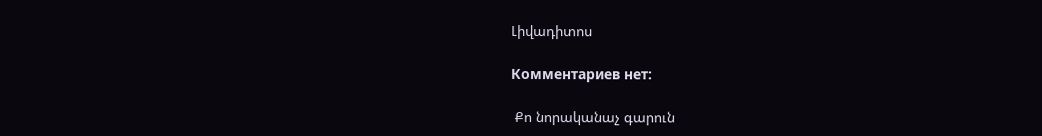Լիվադիտոս

Комментариев нет:

 Քո նորականաչ գարուն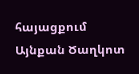հայացքում Այնքան Ծաղկոտ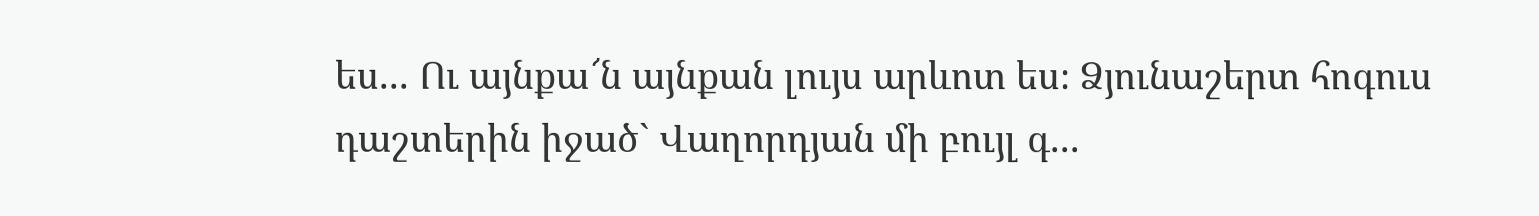ես... Ու այնքա՜ն այնքան լույս արևոտ ես։ Ձյունաշերտ հոգուս դաշտերին իջած` Վաղորդյան մի բույլ գ...